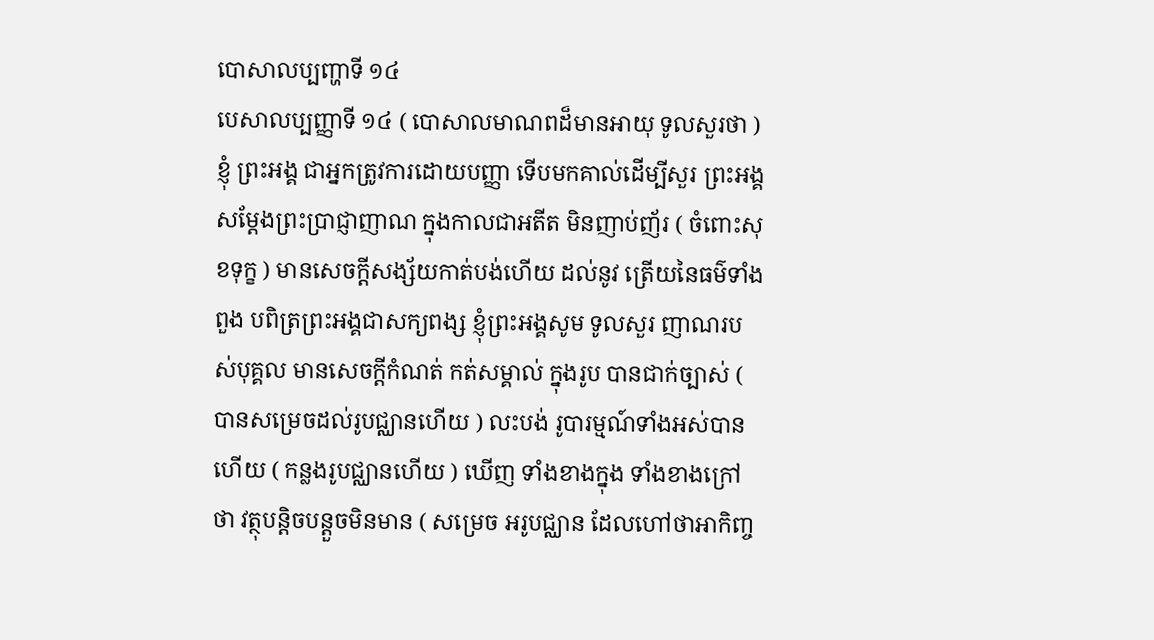បោសាលប្បញ្ហាទី ១៤
បេសាលប្បញ្ញាទី ១៤ ( បោសាលមាណពដ៏មានអាយុ ទូលសួរថា ) ខ្ញុំ ព្រះអង្គ ជាអ្នកត្រូវការដោយបញ្ញា ទើបមកគាល់ដើម្បីសួរ ព្រះអង្គ សម្តែងព្រះប្រាជ្ញាញាណ ក្នុងកាលជាអតីត មិនញាប់ញ័រ ( ចំពោះសុខទុក្ខ ) មានសេចក្តីសង្ស័យកាត់បង់ហើយ ដល់នូវ ត្រើយនៃធម៌ទាំងពួង បពិត្រព្រះអង្គជាសក្យពង្ស ខ្ញុំព្រះអង្គសូម ទូលសួរ ញាណរបស់បុគ្គល មានសេចក្តីកំណត់ កត់សម្គាល់ ក្នុងរូប បានជាក់ច្បាស់ ( បានសម្រេចដល់រូបជ្ឈានហើយ ) លះបង់ រូបារម្មណ៍ទាំងអស់បានហើយ ( កន្លងរូបជ្ឈានហើយ ) ឃើញ ទាំងខាងក្នុង ទាំងខាងក្រៅថា វត្ថុបន្តិចបន្តួចមិនមាន ( សម្រេច អរូបជ្ឈាន ដែលហៅថាអាកិញ្ច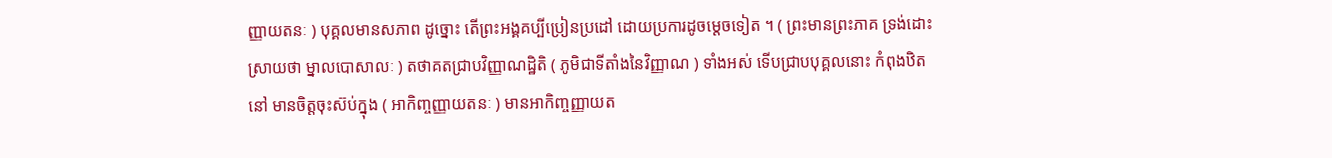ញ្ញាយតនៈ ) បុគ្គលមានសភាព ដូច្នោះ តើព្រះអង្គគប្បីប្រៀនប្រដៅ ដោយប្រការដូចម្តេចទៀត ។ ( ព្រះមានព្រះភាគ ទ្រង់ដោះស្រាយថា ម្នាលបោសាលៈ ) តថាគតជ្រាបវិញ្ញាណដ្ឋិតិ ( ភូមិជាទីតាំងនៃវិញ្ញាណ ) ទាំងអស់ ទើបជ្រាបបុគ្គលនោះ កំពុងឋិតនៅ មានចិត្តចុះស៊ប់ក្នុង ( អាកិញ្ចញ្ញាយតនៈ ) មានអាកិញ្ចញ្ញាយត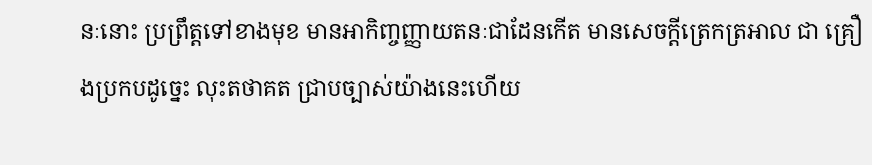នៈនោះ ប្រព្រឹត្តទៅខាងមុខ មានអាកិញ្ចញ្ញាយតនៈជាដែនកើត មានសេចក្តីត្រេកត្រអាល ជា គ្រឿងប្រកបដូច្នេះ លុះតថាគត ជ្រាបច្បាស់យ៉ាងនេះហើយ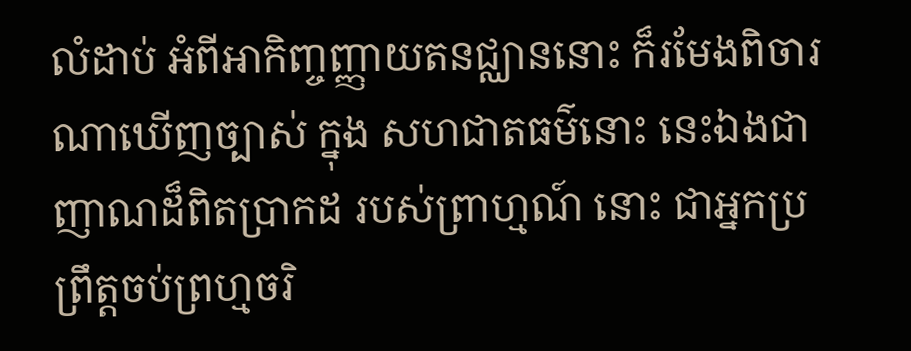លំដាប់ អំពីអាកិញ្ចញ្ញាយតនជ្ឈាននោះ ក៏រមែងពិចារណាឃើញច្បាស់ ក្នុង សហជាតធម៌នោះ នេះឯងជាញាណដ៏ពិតប្រាកដ របស់ព្រាហ្មណ៍ នោះ ជាអ្នកប្រព្រឹត្តចប់ព្រហ្មចរិ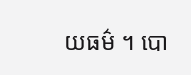យធម៌ ។ បោ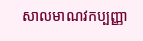សាលមាណវកប្បញ្ញា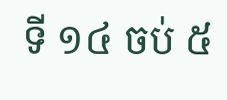ទី ១៤ ចប់ ៥